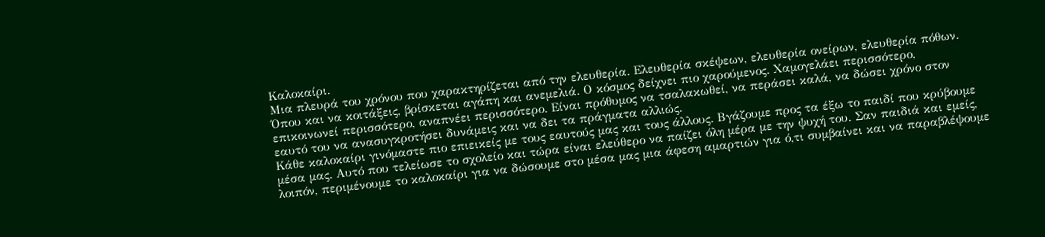Καλοκαίρι.
Μια πλευρά του χρόνου που χαρακτηρίζεται από την ελευθερία. Ελευθερία σκέψεων, ελευθερία ονείρων, ελευθερία πόθων. Όπου και να κοιτάξεις, βρίσκεται αγάπη και ανεμελιά. Ο κόσμος δείχνει πιο χαρούμενος. Χαμογελάει περισσότερο, επικοινωνεί περισσότερο, αναπνέει περισσότερο. Είναι πρόθυμος να τσαλακωθεί, να περάσει καλά, να δώσει χρόνο στον εαυτό του να ανασυγκροτήσει δυνάμεις και να δει τα πράγματα αλλιώς.
Κάθε καλοκαίρι γινόμαστε πιο επιεικείς με τους εαυτούς μας και τους άλλους. Βγάζουμε προς τα έξω το παιδί που κρύβουμε μέσα μας. Αυτό που τελείωσε το σχολείο και τώρα είναι ελεύθερο να παίζει όλη μέρα με την ψυχή του. Σαν παιδιά και εμείς, λοιπόν, περιμένουμε το καλοκαίρι για να δώσουμε στο μέσα μας μια άφεση αμαρτιών για ό,τι συμβαίνει και να παραβλέψουμε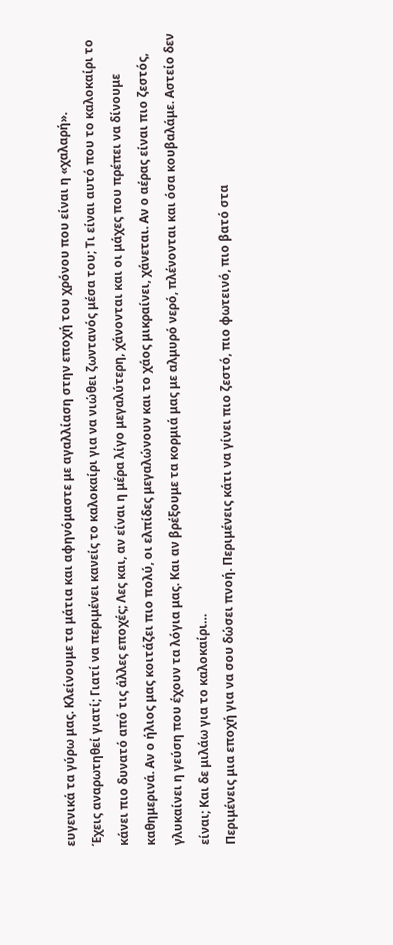ευγενικά τα γύρω μας. Κλείνουμε τα μάτια και αφηνόμαστε με αγαλλίαση στην εποχή του χρόνου που είναι η «χαλαρή».
Έχεις αναρωτηθεί γιατί; Γιατί να περιμένει κανείς το καλοκαίρι για να νιώθει ζωντανός μέσα του; Τι είναι αυτό που το καλοκαίρι το κάνει πιο δυνατό από τις άλλες εποχές; Λες και, αν είναι η μέρα λίγο μεγαλύτερη, χάνονται και οι μάχες που πρέπει να δίνουμε καθημερινά. Αν ο ήλιος μας κοιτάζει πιο πολύ, οι ελπίδες μεγαλώνουν και το χάος μικραίνει, χάνεται. Αν ο αέρας είναι πιο ζεστός, γλυκαίνει η γεύση που έχουν τα λόγια μας. Και αν βρέξουμε τα κορμιά μας με αλμυρό νερό, πλένονται και όσα κουβαλάμε. Αστείο δεν είναι; Και δε μιλάω για το καλοκαίρι…
Περιμένεις μια εποχή για να σου δώσει πνοή. Περιμένεις κάτι να γίνει πιο ζεστό, πιο φωτεινό, πιο βατό στα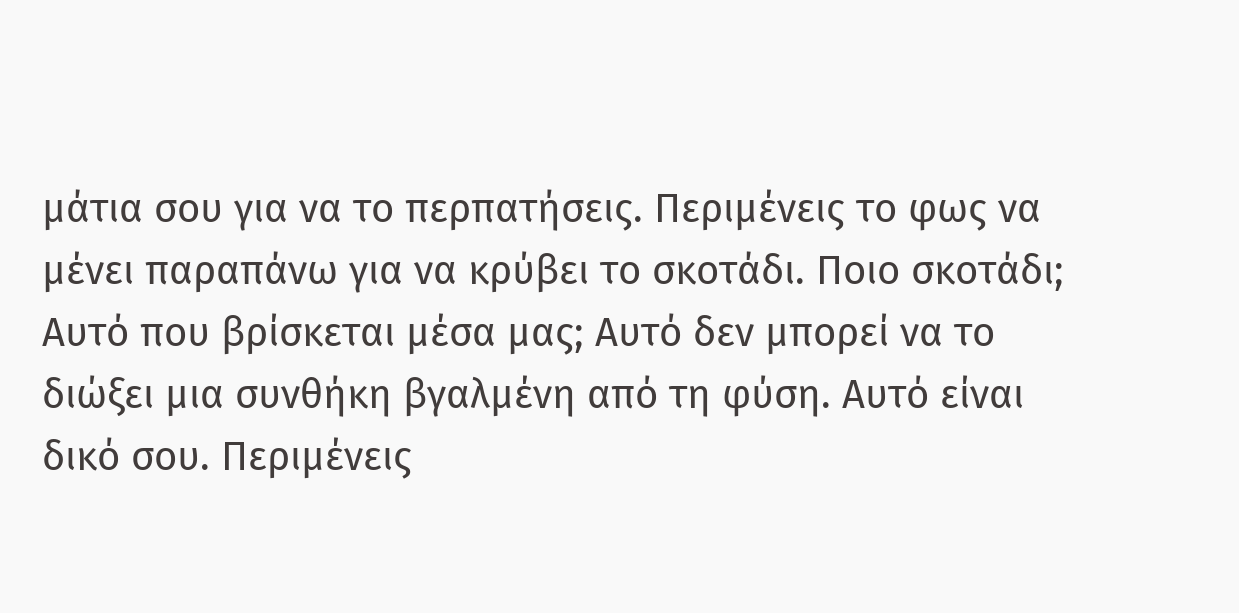μάτια σου για να το περπατήσεις. Περιμένεις το φως να μένει παραπάνω για να κρύβει το σκοτάδι. Ποιο σκοτάδι; Αυτό που βρίσκεται μέσα μας; Αυτό δεν μπορεί να το διώξει μια συνθήκη βγαλμένη από τη φύση. Αυτό είναι δικό σου. Περιμένεις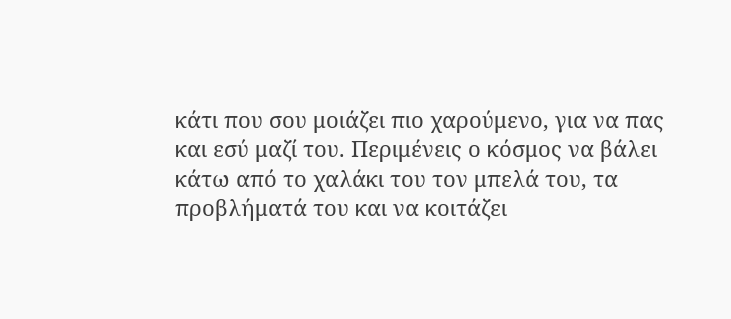κάτι που σου μοιάζει πιο χαρούμενο, για να πας και εσύ μαζί του. Περιμένεις ο κόσμος να βάλει κάτω από το χαλάκι του τον μπελά του, τα προβλήματά του και να κοιτάζει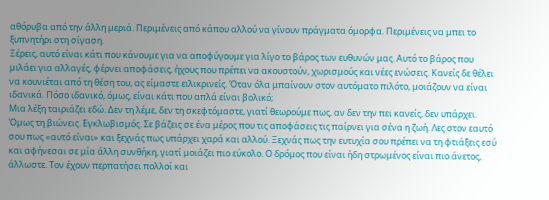αθόρυβα από την άλλη μεριά. Περιμένεις από κάπου αλλού να γίνουν πράγματα όμορφα. Περιμένεις να μπει το ξυπνητήρι στη σίγαση.
Ξέρεις, αυτό είναι κάτι που κάνουμε για να αποφύγουμε για λίγο το βάρος των ευθυνών μας. Αυτό το βάρος που μιλάει για αλλαγές, φέρνει αποφάσεις, ήχους που πρέπει να ακουστούν, χωρισμούς και νέες ενώσεις. Κανείς δε θέλει να κουνιέται από τη θέση του, ας είμαστε ειλικρινείς. Όταν όλα μπαίνουν στον αυτόματο πιλότο, μοιάζουν να είναι ιδανικά. Πόσο ιδανικό, όμως, είναι κάτι που απλά είναι βολικό;
Μια λέξη ταιριάζει εδώ. Δεν τη λέμε, δεν τη σκεφτόμαστε, γιατί θεωρούμε πως, αν δεν την πει κανείς, δεν υπάρχει. Όμως τη βιώνεις. Εγκλωβισμός. Σε βάζεις σε ένα μέρος που τις αποφάσεις τις παίρνει για σένα η ζωή. Λες στον εαυτό σου πως «αυτό είναι» και ξεχνάς πως υπάρχει χαρά και αλλού. Ξεχνάς πως την ευτυχία σου πρέπει να τη φτιάξεις εσύ και αφήνεσαι σε μία άλλη συνθήκη, γιατί μοιάζει πιο εύκολο. Ο δρόμος που είναι ήδη στρωμένος είναι πιο άνετος, άλλωστε. Τον έχουν περπατήσει πολλοί και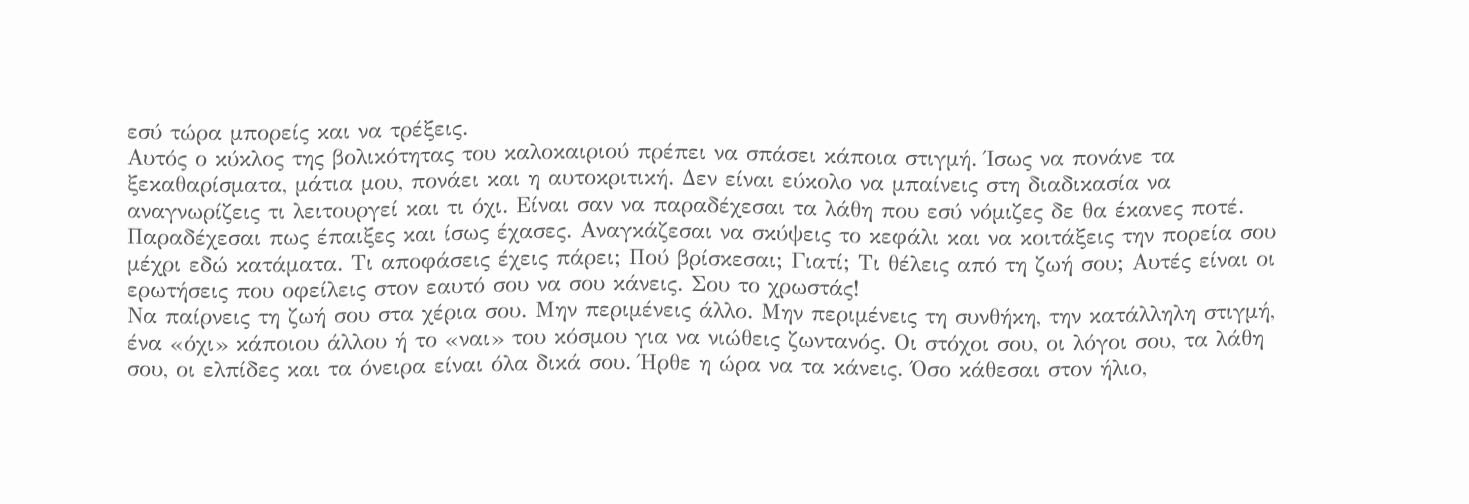εσύ τώρα μπορείς και να τρέξεις.
Αυτός ο κύκλος της βολικότητας του καλοκαιριού πρέπει να σπάσει κάποια στιγμή. Ίσως να πονάνε τα ξεκαθαρίσματα, μάτια μου, πονάει και η αυτοκριτική. Δεν είναι εύκολο να μπαίνεις στη διαδικασία να αναγνωρίζεις τι λειτουργεί και τι όχι. Είναι σαν να παραδέχεσαι τα λάθη που εσύ νόμιζες δε θα έκανες ποτέ. Παραδέχεσαι πως έπαιξες και ίσως έχασες. Αναγκάζεσαι να σκύψεις το κεφάλι και να κοιτάξεις την πορεία σου μέχρι εδώ κατάματα. Τι αποφάσεις έχεις πάρει; Πού βρίσκεσαι; Γιατί; Τι θέλεις από τη ζωή σου; Αυτές είναι οι ερωτήσεις που οφείλεις στον εαυτό σου να σου κάνεις. Σου το χρωστάς!
Να παίρνεις τη ζωή σου στα χέρια σου. Μην περιμένεις άλλο. Μην περιμένεις τη συνθήκη, την κατάλληλη στιγμή, ένα «όχι» κάποιου άλλου ή το «ναι» του κόσμου για να νιώθεις ζωντανός. Οι στόχοι σου, οι λόγοι σου, τα λάθη σου, οι ελπίδες και τα όνειρα είναι όλα δικά σου. Ήρθε η ώρα να τα κάνεις. Όσο κάθεσαι στον ήλιο,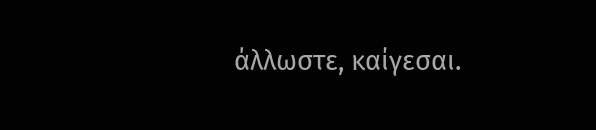άλλωστε, καίγεσαι.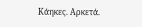Κάηκες. Αρκετά.